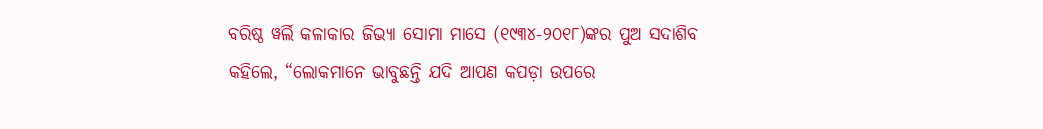ବରିଷ୍ଠ ୱର୍ଲି କଳାକାର ଜିଭ୍ୟା ସୋମା ମାସେ (୧୯୩୪-୨୦୧୮)ଙ୍କର ପୁଅ ସଦାଶିବ କହିଲେ, “ଲୋକମାନେ ଭାବୁଛନ୍ତି ଯଦି ଆପଣ କପଡ଼ା ଉପରେ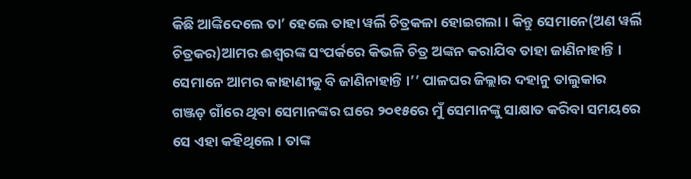କିଛି ଆଙ୍କିଦେଲେ ତା’ ହେଲେ ତାହା ୱର୍ଲି ଚିତ୍ରକଳା ହୋଇଗଲା । କିନ୍ତୁ ସେମାନେ(ଅଣ ୱର୍ଲି ଚିତ୍ରକର)ଆମର ଈଶ୍ୱରଙ୍କ ସଂପର୍କରେ କିଭଳି ଚିତ୍ର ଅଙ୍କନ କରାଯିବ ତାହା ଜାଣିନାହାନ୍ତି । ସେମାନେ ଆମର କାହାଣୀକୁ ବି ଜାଣିନାହାନ୍ତି ।’’ ପାଳଘର ଜିଲ୍ଲାର ଦହାନୁ ତାଲୁକାର ଗଞ୍ଜଡ଼ ଗାଁରେ ଥିବା ସେମାନଙ୍କର ଘରେ ୨୦୧୫ରେ ମୁଁ ସେମାନଙ୍କୁ ସାକ୍ଷାତ କରିବା ସମୟରେ ସେ ଏହା କହିଥିଲେ । ତାଙ୍କ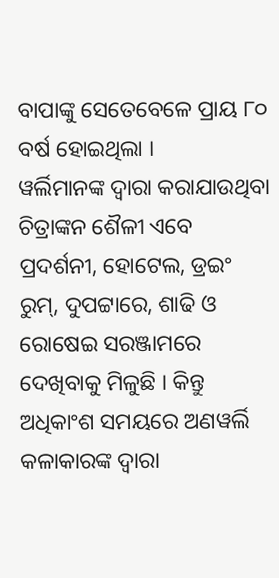ବାପାଙ୍କୁ ସେତେବେଳେ ପ୍ରାୟ ୮୦ ବର୍ଷ ହୋଇଥିଲା ।
ୱର୍ଲିମାନଙ୍କ ଦ୍ୱାରା କରାଯାଉଥିବା ଚିତ୍ରାଙ୍କନ ଶୈଳୀ ଏବେ ପ୍ରଦର୍ଶନୀ, ହୋଟେଲ, ଡ୍ରଇଂ ରୁମ୍, ଦୁପଟ୍ଟାରେ, ଶାଢି ଓ ରୋଷେଇ ସରଞ୍ଜାମରେ ଦେଖିବାକୁ ମିଳୁଛି । କିନ୍ତୁ ଅଧିକାଂଶ ସମୟରେ ଅଣୱର୍ଲି କଳାକାରଙ୍କ ଦ୍ୱାରା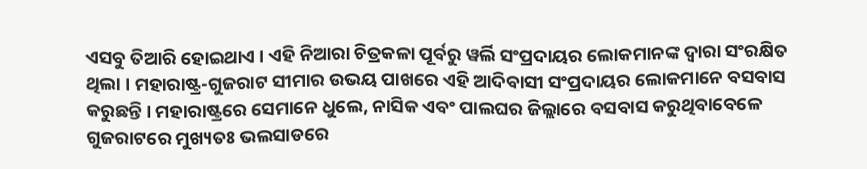ଏସବୁ ତିଆରି ହୋଇଥାଏ । ଏହି ନିଆରା ଚିତ୍ରକଳା ପୂର୍ବରୁ ୱର୍ଲି ସଂପ୍ରଦାୟର ଲୋକମାନଙ୍କ ଦ୍ୱାରା ସଂରକ୍ଷିତ ଥିଲା । ମହାରାଷ୍ଟ୍ର-ଗୁଜରାଟ ସୀମାର ଉଭୟ ପାଖରେ ଏହି ଆଦିବାସୀ ସଂପ୍ରଦାୟର ଲୋକମାନେ ବସବାସ କରୁଛନ୍ତି । ମହାରାଷ୍ଟ୍ରରେ ସେମାନେ ଧୁଲେ, ନାସିକ ଏବଂ ପାଲଘର ଜିଲ୍ଲାରେ ବସବାସ କରୁଥିବାବେଳେ ଗୁଜରାଟରେ ମୁଖ୍ୟତଃ ଭଲସାଡରେ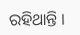ରହିଥାନ୍ତି ।